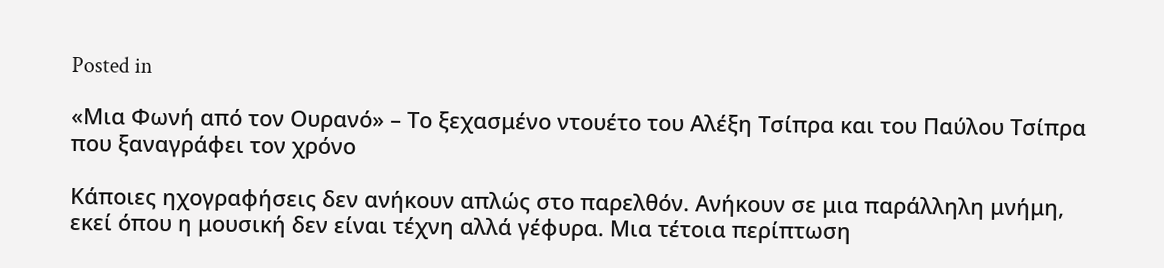Posted in

«Μια Φωνή από τον Ουρανό» – Το ξεχασμένο ντουέτο του Αλέξη Τσίπρα και του Παύλου Τσίπρα που ξαναγράφει τον χρόνο

Κάποιες ηχογραφήσεις δεν ανήκουν απλώς στο παρελθόν. Ανήκουν σε μια παράλληλη μνήμη, εκεί όπου η μουσική δεν είναι τέχνη αλλά γέφυρα. Μια τέτοια περίπτωση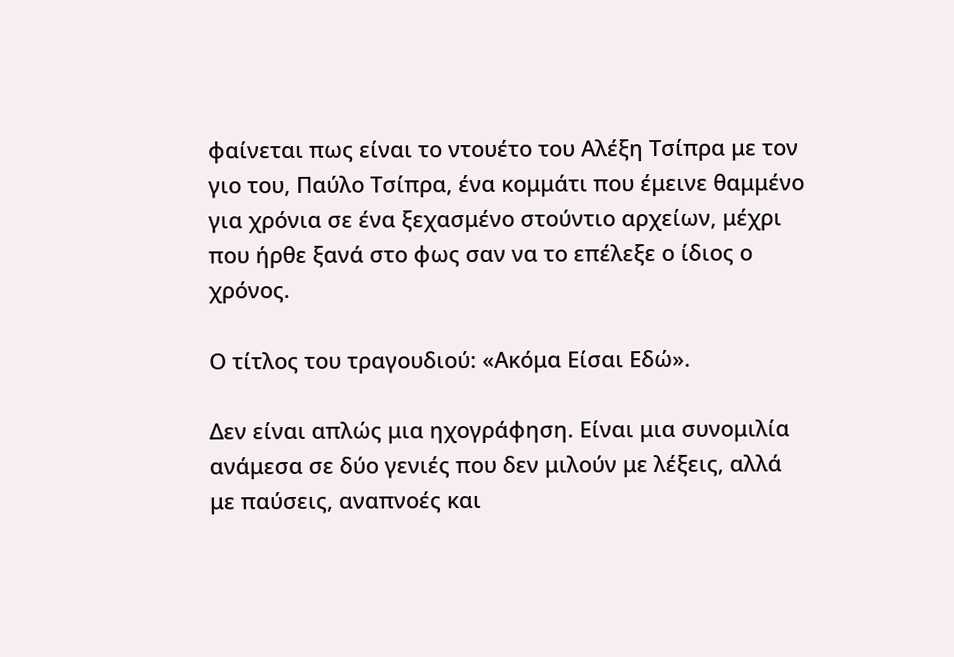φαίνεται πως είναι το ντουέτο του Αλέξη Τσίπρα με τον γιο του, Παύλο Τσίπρα, ένα κομμάτι που έμεινε θαμμένο για χρόνια σε ένα ξεχασμένο στούντιο αρχείων, μέχρι που ήρθε ξανά στο φως σαν να το επέλεξε ο ίδιος ο χρόνος.

Ο τίτλος του τραγουδιού: «Ακόμα Είσαι Εδώ».

Δεν είναι απλώς μια ηχογράφηση. Είναι μια συνομιλία ανάμεσα σε δύο γενιές που δεν μιλούν με λέξεις, αλλά με παύσεις, αναπνοές και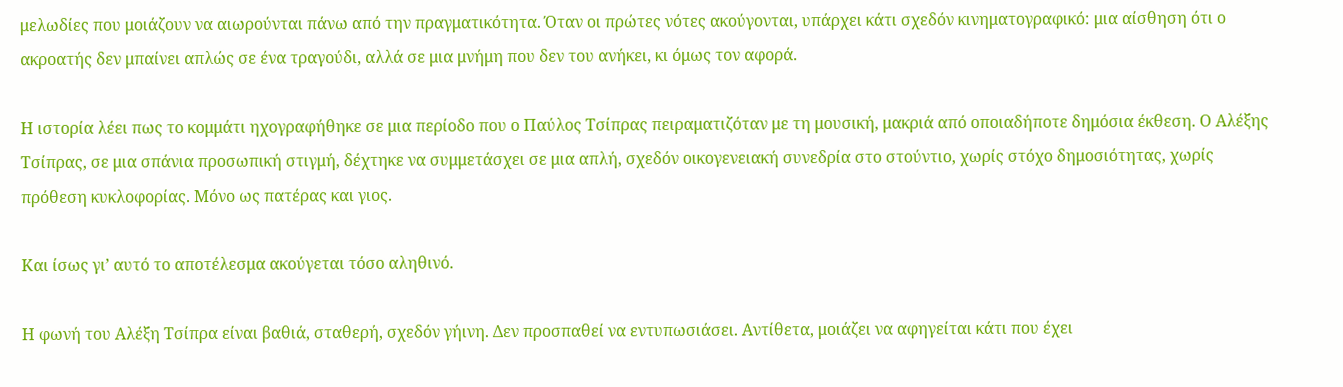μελωδίες που μοιάζουν να αιωρούνται πάνω από την πραγματικότητα. Όταν οι πρώτες νότες ακούγονται, υπάρχει κάτι σχεδόν κινηματογραφικό: μια αίσθηση ότι ο ακροατής δεν μπαίνει απλώς σε ένα τραγούδι, αλλά σε μια μνήμη που δεν του ανήκει, κι όμως τον αφορά.

Η ιστορία λέει πως το κομμάτι ηχογραφήθηκε σε μια περίοδο που ο Παύλος Τσίπρας πειραματιζόταν με τη μουσική, μακριά από οποιαδήποτε δημόσια έκθεση. Ο Αλέξης Τσίπρας, σε μια σπάνια προσωπική στιγμή, δέχτηκε να συμμετάσχει σε μια απλή, σχεδόν οικογενειακή συνεδρία στο στούντιο, χωρίς στόχο δημοσιότητας, χωρίς πρόθεση κυκλοφορίας. Μόνο ως πατέρας και γιος.

Και ίσως γι’ αυτό το αποτέλεσμα ακούγεται τόσο αληθινό.

Η φωνή του Αλέξη Τσίπρα είναι βαθιά, σταθερή, σχεδόν γήινη. Δεν προσπαθεί να εντυπωσιάσει. Αντίθετα, μοιάζει να αφηγείται κάτι που έχει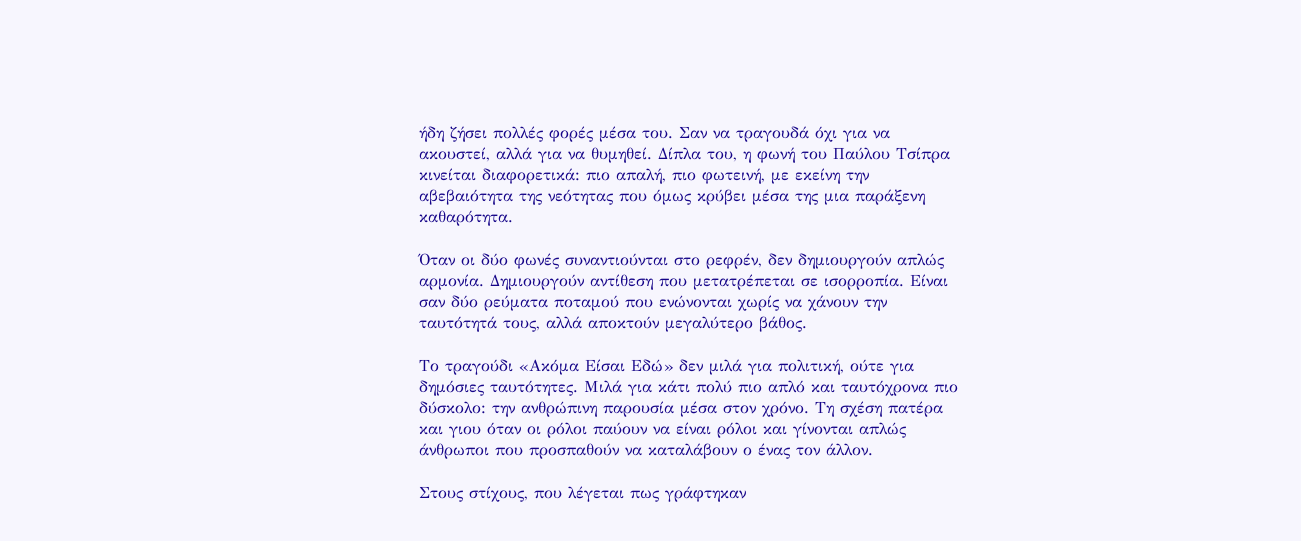ήδη ζήσει πολλές φορές μέσα του. Σαν να τραγουδά όχι για να ακουστεί, αλλά για να θυμηθεί. Δίπλα του, η φωνή του Παύλου Τσίπρα κινείται διαφορετικά: πιο απαλή, πιο φωτεινή, με εκείνη την αβεβαιότητα της νεότητας που όμως κρύβει μέσα της μια παράξενη καθαρότητα.

Όταν οι δύο φωνές συναντιούνται στο ρεφρέν, δεν δημιουργούν απλώς αρμονία. Δημιουργούν αντίθεση που μετατρέπεται σε ισορροπία. Είναι σαν δύο ρεύματα ποταμού που ενώνονται χωρίς να χάνουν την ταυτότητά τους, αλλά αποκτούν μεγαλύτερο βάθος.

Το τραγούδι «Ακόμα Είσαι Εδώ» δεν μιλά για πολιτική, ούτε για δημόσιες ταυτότητες. Μιλά για κάτι πολύ πιο απλό και ταυτόχρονα πιο δύσκολο: την ανθρώπινη παρουσία μέσα στον χρόνο. Τη σχέση πατέρα και γιου όταν οι ρόλοι παύουν να είναι ρόλοι και γίνονται απλώς άνθρωποι που προσπαθούν να καταλάβουν ο ένας τον άλλον.

Στους στίχους, που λέγεται πως γράφτηκαν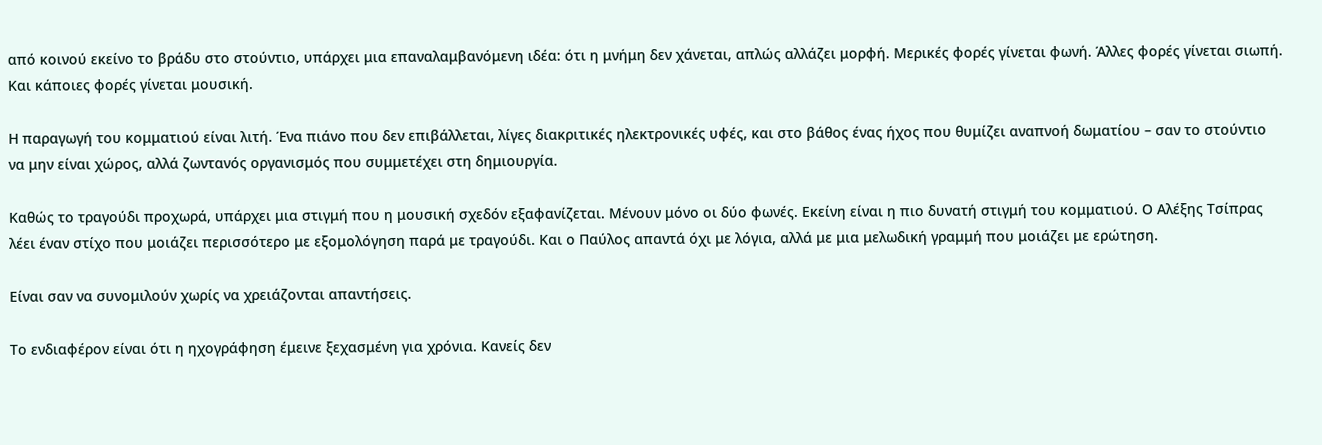από κοινού εκείνο το βράδυ στο στούντιο, υπάρχει μια επαναλαμβανόμενη ιδέα: ότι η μνήμη δεν χάνεται, απλώς αλλάζει μορφή. Μερικές φορές γίνεται φωνή. Άλλες φορές γίνεται σιωπή. Και κάποιες φορές γίνεται μουσική.

Η παραγωγή του κομματιού είναι λιτή. Ένα πιάνο που δεν επιβάλλεται, λίγες διακριτικές ηλεκτρονικές υφές, και στο βάθος ένας ήχος που θυμίζει αναπνοή δωματίου – σαν το στούντιο να μην είναι χώρος, αλλά ζωντανός οργανισμός που συμμετέχει στη δημιουργία.

Καθώς το τραγούδι προχωρά, υπάρχει μια στιγμή που η μουσική σχεδόν εξαφανίζεται. Μένουν μόνο οι δύο φωνές. Εκείνη είναι η πιο δυνατή στιγμή του κομματιού. Ο Αλέξης Τσίπρας λέει έναν στίχο που μοιάζει περισσότερο με εξομολόγηση παρά με τραγούδι. Και ο Παύλος απαντά όχι με λόγια, αλλά με μια μελωδική γραμμή που μοιάζει με ερώτηση.

Είναι σαν να συνομιλούν χωρίς να χρειάζονται απαντήσεις.

Το ενδιαφέρον είναι ότι η ηχογράφηση έμεινε ξεχασμένη για χρόνια. Κανείς δεν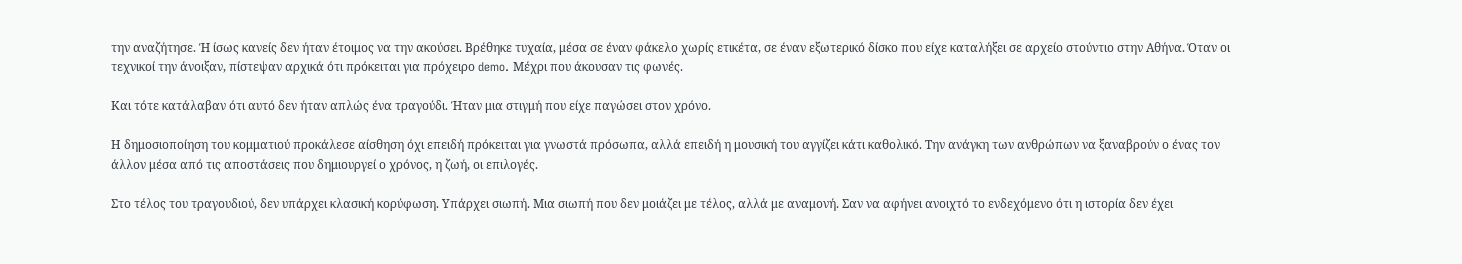την αναζήτησε. Ή ίσως κανείς δεν ήταν έτοιμος να την ακούσει. Βρέθηκε τυχαία, μέσα σε έναν φάκελο χωρίς ετικέτα, σε έναν εξωτερικό δίσκο που είχε καταλήξει σε αρχείο στούντιο στην Αθήνα. Όταν οι τεχνικοί την άνοιξαν, πίστεψαν αρχικά ότι πρόκειται για πρόχειρο demo. Μέχρι που άκουσαν τις φωνές.

Και τότε κατάλαβαν ότι αυτό δεν ήταν απλώς ένα τραγούδι. Ήταν μια στιγμή που είχε παγώσει στον χρόνο.

Η δημοσιοποίηση του κομματιού προκάλεσε αίσθηση όχι επειδή πρόκειται για γνωστά πρόσωπα, αλλά επειδή η μουσική του αγγίζει κάτι καθολικό. Την ανάγκη των ανθρώπων να ξαναβρούν ο ένας τον άλλον μέσα από τις αποστάσεις που δημιουργεί ο χρόνος, η ζωή, οι επιλογές.

Στο τέλος του τραγουδιού, δεν υπάρχει κλασική κορύφωση. Υπάρχει σιωπή. Μια σιωπή που δεν μοιάζει με τέλος, αλλά με αναμονή. Σαν να αφήνει ανοιχτό το ενδεχόμενο ότι η ιστορία δεν έχει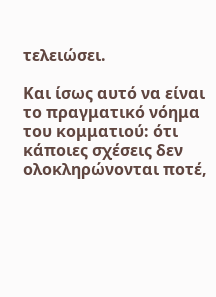τελειώσει.

Και ίσως αυτό να είναι το πραγματικό νόημα του κομματιού: ότι κάποιες σχέσεις δεν ολοκληρώνονται ποτέ,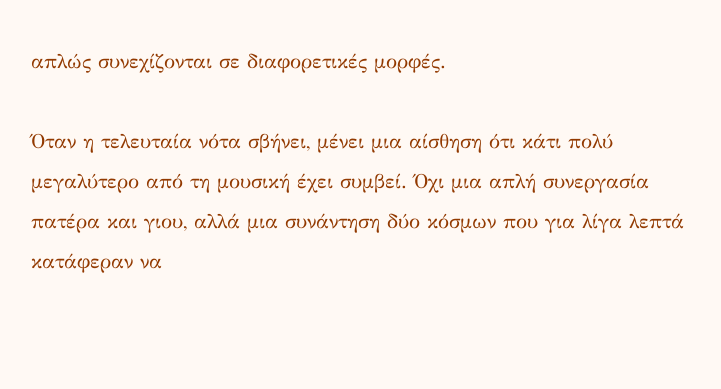απλώς συνεχίζονται σε διαφορετικές μορφές.

Όταν η τελευταία νότα σβήνει, μένει μια αίσθηση ότι κάτι πολύ μεγαλύτερο από τη μουσική έχει συμβεί. Όχι μια απλή συνεργασία πατέρα και γιου, αλλά μια συνάντηση δύο κόσμων που για λίγα λεπτά κατάφεραν να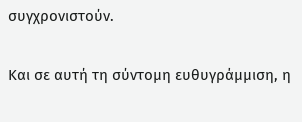συγχρονιστούν.

Και σε αυτή τη σύντομη ευθυγράμμιση, η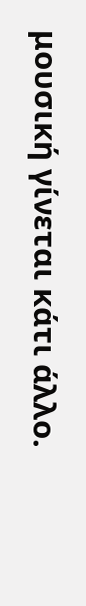μουσική γίνεται κάτι άλλο.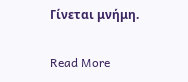Γίνεται μνήμη.

Read More